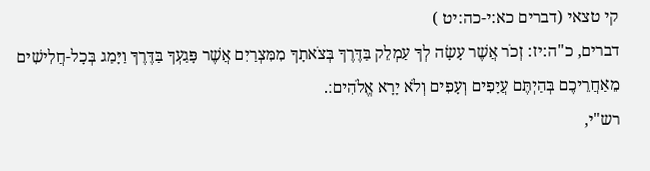קי טצאי (דברים כא:י-כה:יט )
דברים, כ"ה:יז: זְכֹר אֲשֶׁר עָשָׂה לְךָ עַמְלֵק בַּדֶּרֶךָ בְּצֹאתָךָ מִמִּצְרַיִם אֲשֶׁר פָּגַעְךָ בַּדֶּרֶךָ וַיָּמַג בְּכָל-חֲלִישִׁים מֵאַחֲרֵיכֶם בְּהַיְתֶּם עֲיָפִים וְעָפִים וְלֹא יָרָא אֱלֹהִים׃.
רש"י,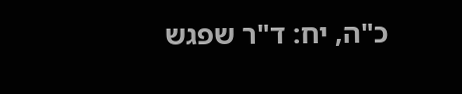כ"ה, יח: ד"ר שפגש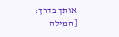אותך בדרך: [המילה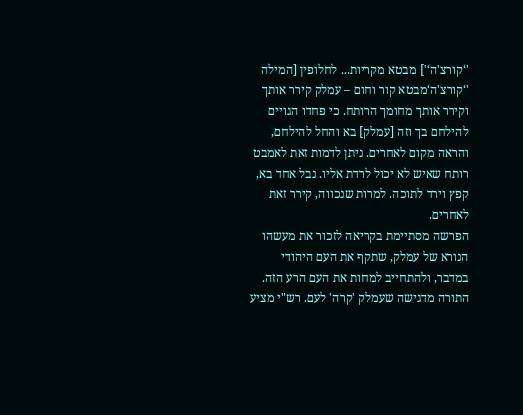'‘קורצ'ה‘'] מבטא מקריות... לחלופין [המילה '‘קורצ'ה‘מבטא קור וחום – עמלק קירר אותך וקירר אותך מחומך הרותח. כי פחדו הגויים להילחם בך וזה [עמלק] בא והחל להילחם, והראה מקום לאחרים. ניתן לדמות זאת לאמבט רותח שאיש לא יכול לרדת אליו. נבל אחד בא, קפץ וירד לתוכה. למרות שנכווה, קירר זאת לאחרים.
הפרשה מסתיימת בקריאה לזכור את מעשהו הנורא של עמלק, שתקף את העם היהודי במדבר, ולהתחייב למחות את העם הרע הזה. התורה מדגישה שעמלק 'קרה' לעם. רש"י מציע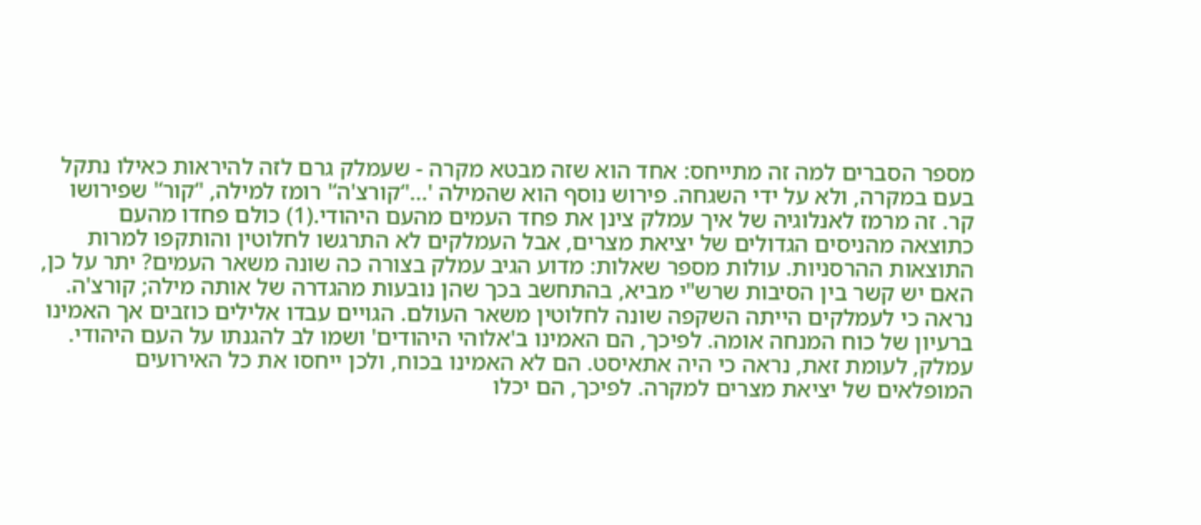מספר הסברים למה זה מתייחס: אחד הוא שזה מבטא מקרה - שעמלק גרם לזה להיראות כאילו נתקל בעם במקרה, ולא על ידי השגחה. פירוש נוסף הוא שהמילה '...'‘קורצ'ה‘' רומז למילה, '‘קור‘' שפירושו קר. זה מרמז לאנלוגיה של איך עמלק צינן את פחד העמים מהעם היהודי.(1) כולם פחדו מהעם כתוצאה מהניסים הגדולים של יציאת מצרים, אבל העמלקים לא התרגשו לחלוטין והותקפו למרות התוצאות ההרסניות. עולות מספר שאלות: מדוע הגיב עמלק בצורה כה שונה משאר העמים? יתר על כן, האם יש קשר בין הסיבות שרש"י מביא, בהתחשב בכך שהן נובעות מהגדרה של אותה מילה; קורצ'ה.
נראה כי לעמלקים הייתה השקפה שונה לחלוטין משאר העולם. הגויים עבדו אלילים כוזבים אך האמינו ברעיון של כוח המנחה אומה. לפיכך, הם האמינו ב'אלוהי היהודים' ושמו לב להגנתו על העם היהודי. עמלק, לעומת זאת, נראה כי היה אתאיסט. הם לא האמינו בכוח, ולכן ייחסו את כל האירועים המופלאים של יציאת מצרים למקרה. לפיכך, הם יכלו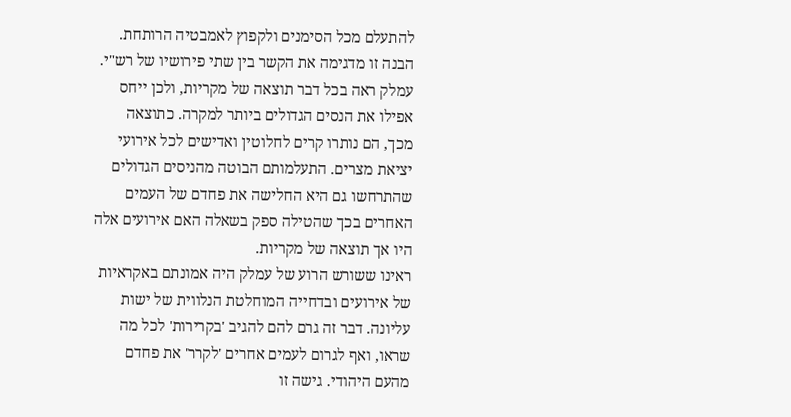להתעלם מכל הסימנים ולקפוץ לאמבטיה הרותחת.
הבנה זו מדגימה את הקשר בין שתי פירושיו של רש"י. עמלק ראה בכל דבר תוצאה של מקריות, ולכן ייחס אפילו את הנסים הגדולים ביותר למקרה. כתוצאה מכך, הם נותרו קרים לחלוטין ואדישים לכל אירועי יציאת מצרים. התעלמותם הבוטה מהניסים הגדולים שהתרחשו גם היא החלישה את פחדם של העמים האחרים בכך שהטילה ספק בשאלה האם אירועים אלה היו אך תוצאה של מקריות.
ראינו ששורש הרוע של עמלק היה אמונתם באקראיות של אירועים ובדחייה המוחלטת הנלווית של ישות עליונה. דבר זה גרם להם להגיב 'בקרירות' לכל מה שראו, ואף לגרום לעמים אחרים 'לקרר' את פחדם מהעם היהודי. גישה זו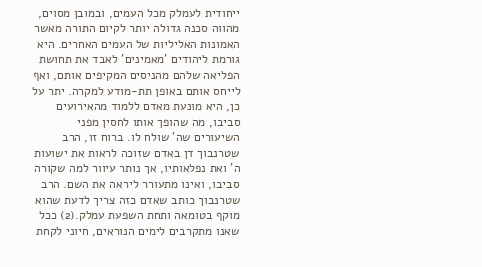ייחודית לעמלק מכל העמים, ובמובן מסוים, מהווה סכנה גדולה יותר לקיום התורה מאשר האמונות האליליות של העמים האחרים. היא גורמת ליהודים 'מאמינים' לאבד את תחושת הפליאה שלהם מהניסים המקיפים אותם, ואף לייחס אותם באופן תת-מודע למקרה. יתר על כן, היא מונעת מאדם ללמוד מהאירועים סביבו, מה שהופך אותו לחסין מפני השיעורים שה' שולח לו. ברוח זו, הרב שטרנבוך דן באדם שזוכה לראות את ישועות ה' ואת נפלאותיו, אך נותר עיוור למה שקורה סביבו, ואינו מתעורר ליראה את השם. הרב שטרנבוך כותב שאדם כזה צריך לדעת שהוא מוקף בטומאה ותחת השפעת עמלק.(2) ככל שאנו מתקרבים לימים הנוראים, חיוני לקחת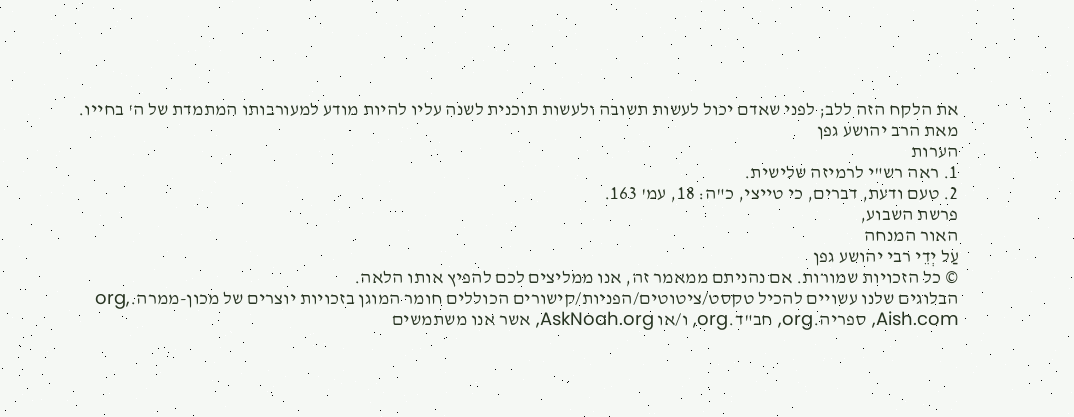את הלקח הזה ללב; לפני שאדם יכול לעשות תשובה ולעשות תוכנית לשנה עליו להיות מודע למעורבותו המתמדת של ה' בחייו.
מאת הרב יהושע גפן
הערות
1. ראה רש"י לרמיזה שלישית.
2. טעם ודעת, דברים, כי טייצי, כ"ה: 18, עמ' 163.
פרשת השבוע,
האור המנחה
עַל יְדֵי רבי יהושע גפן
© כל הזכויות שמורות. אם נהניתם ממאמר זה, אנו ממליצים לכם להפיץ אותו הלאה.
הבלוגים שלנו עשויים להכיל טקסט/ציטוטים/הפניות/קישורים הכוללים חומר המוגן בזכויות יוצרים של מכון-ממרה.org, Aish.com, ספריה.org, חב"ד.org, ו/או AskNoah.org, אשר אנו משתמשים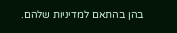בהן בהתאם למדיניות שלהם.